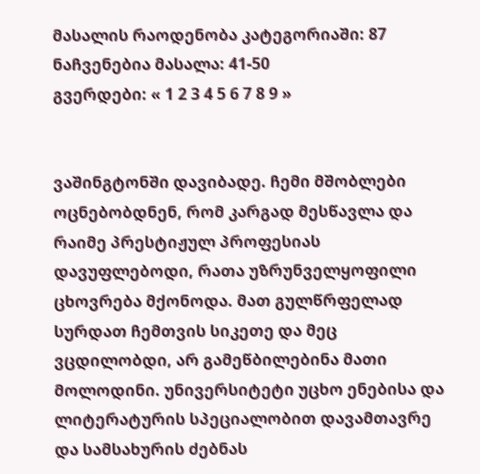მასალის რაოდენობა კატეგორიაში: 87
ნაჩვენებია მასალა: 41-50
გვერდები: « 1 2 3 4 5 6 7 8 9 »


ვაშინგტონში დავიბადე. ჩემი მშობლები ოცნებობდნენ, რომ კარგად მესწავლა და რაიმე პრესტიჟულ პროფესიას დავუფლებოდი, რათა უზრუნველყოფილი ცხოვრება მქონოდა. მათ გულწრფელად სურდათ ჩემთვის სიკეთე და მეც ვცდილობდი, არ გამეწბილებინა მათი მოლოდინი. უნივერსიტეტი უცხო ენებისა და ლიტერატურის სპეციალობით დავამთავრე და სამსახურის ძებნას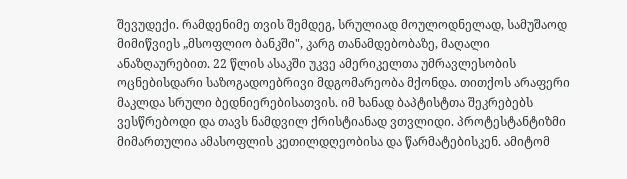შევუდექი. რამდენიმე თვის შემდეგ, სრულიად მოულოდნელად, სამუშაოდ მიმიწვიეს „მსოფლიო ბანკში", კარგ თანამდებობაზე, მაღალი ანაზღაურებით. 22 წლის ასაკში უკვე ამერიკელთა უმრავლესობის ოცნებისდარი საზოგადოებრივი მდგომარეობა მქონდა. თითქოს არაფერი მაკლდა სრული ბედნიერებისათვის. იმ ხანად ბაპტისტთა შეკრებებს ვესწრებოდი და თავს ნამდვილ ქრისტიანად ვთვლიდი. პროტესტანტიზმი მიმართულია ამასოფლის კეთილდღეობისა და წარმატებისკენ. ამიტომ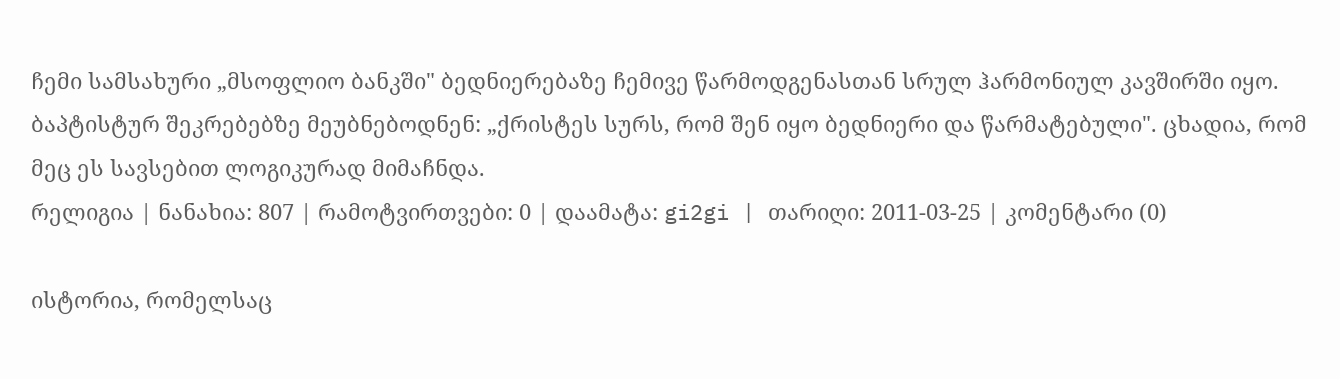ჩემი სამსახური „მსოფლიო ბანკში" ბედნიერებაზე ჩემივე წარმოდგენასთან სრულ ჰარმონიულ კავშირში იყო. ბაპტისტურ შეკრებებზე მეუბნებოდნენ: „ქრისტეს სურს, რომ შენ იყო ბედნიერი და წარმატებული". ცხადია, რომ მეც ეს სავსებით ლოგიკურად მიმაჩნდა.
რელიგია | ნანახია: 807 | რამოტვირთვები: 0 | დაამატა: gi2gi | თარიღი: 2011-03-25 | კომენტარი (0)

ისტორია, რომელსაც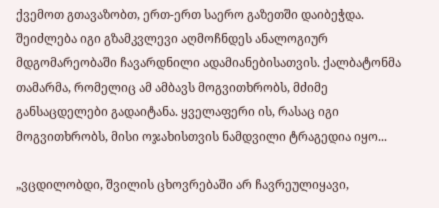ქვემოთ გთავაზობთ, ერთ-ერთ საერო გაზეთში დაიბეჭდა. შეიძლება იგი გზამკვლევი აღმოჩნდეს ანალოგიურ მდგომარეობაში ჩავარდნილი ადამიანებისათვის. ქალბატონმა თამარმა, რომელიც ამ ამბავს მოგვითხრობს, მძიმე განსაცდელები გადაიტანა. ყველაფერი ის, რასაც იგი მოგვითხრობს, მისი ოჯახისთვის ნამდვილი ტრაგედია იყო...

„ვცდილობდი, შვილის ცხოვრებაში არ ჩავრეულიყავი,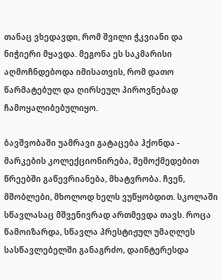თანაც ვხედავდი, რომ შვილი ჭკვიანი და ნიჭიერი მყავდა. მეგონა ეს საკმარისი აღმოჩნდებოდა იმისათვის, რომ დათო წარმატებულ და ღირსეულ პიროვნებად ჩამოყალიბებულიყო.

ბავშვობაში უამრავი გატაცება ჰქონდა - მარკების კოლექციონირება, შემოქმედებით წრეებში გაწევრიანება, მხატვრობა. ჩვენ, მშობლები, მხოლოდ ხელს ვუწყობდით. სკოლაში სწავლასაც მშვენივრად ართმევდა თავს. როცა წამოიზარდა, სწავლა პრესტიჟულ უმაღლეს სასწავლებელში განაგრძო, დაინტერესდა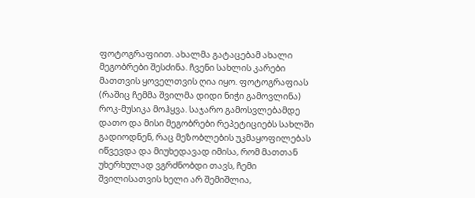ფოტოგრაფიით. ახალმა გატაცებამ ახალი მეგობრები შესძინა. ჩვენი სახლის კარები მათთვის ყოველთვის ღია იყო. ფოტოგრაფიას (რაშიც ჩემმა შვილმა დიდი ნიჭი გამოვლინა) როკ-მუსიკა მოჰყვა. საჯარო გამოსვლებამდე დათო და მისი მეგობრები რეპეტიციებს სახლში გადიოდნენ, რაც მეზობლების უკმაყოფილებას იწვევდა და მიუხედავად იმისა, რომ მათთან უხერხულად ვგრძნობდი თავს, ჩემი შვილისათვის ხელი არ შემიშლია,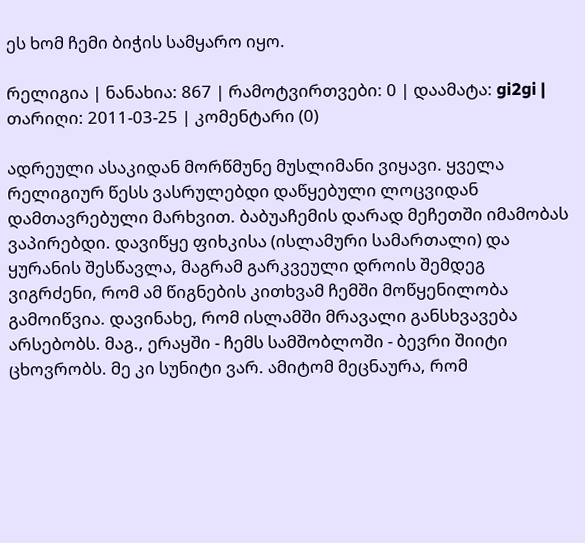ეს ხომ ჩემი ბიჭის სამყარო იყო.

რელიგია | ნანახია: 867 | რამოტვირთვები: 0 | დაამატა: gi2gi | თარიღი: 2011-03-25 | კომენტარი (0)

ადრეული ასაკიდან მორწმუნე მუსლიმანი ვიყავი. ყველა რელიგიურ წესს ვასრულებდი დაწყებული ლოცვიდან დამთავრებული მარხვით. ბაბუაჩემის დარად მეჩეთში იმამობას ვაპირებდი. დავიწყე ფიხკისა (ისლამური სამართალი) და ყურანის შესწავლა, მაგრამ გარკვეული დროის შემდეგ ვიგრძენი, რომ ამ წიგნების კითხვამ ჩემში მოწყენილობა გამოიწვია. დავინახე, რომ ისლამში მრავალი განსხვავება არსებობს. მაგ., ერაყში - ჩემს სამშობლოში - ბევრი შიიტი ცხოვრობს. მე კი სუნიტი ვარ. ამიტომ მეცნაურა, რომ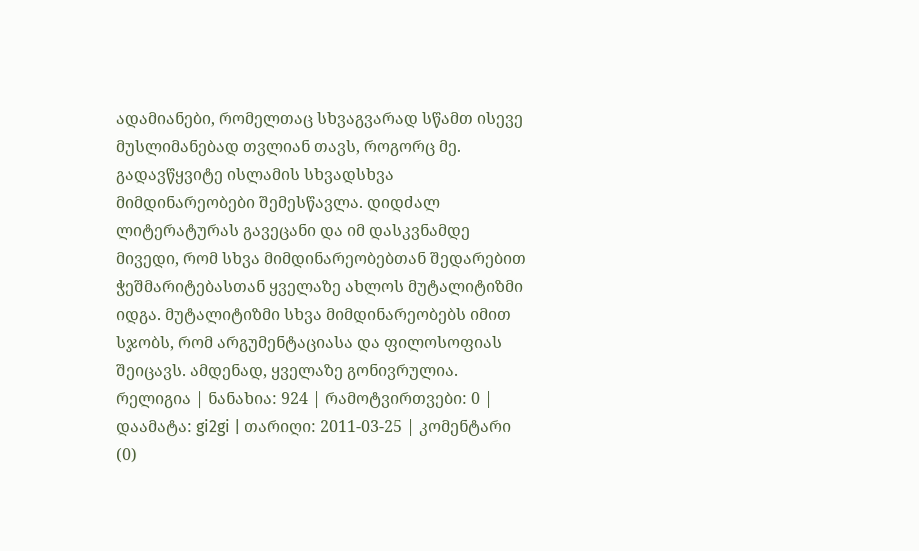ადამიანები, რომელთაც სხვაგვარად სწამთ ისევე მუსლიმანებად თვლიან თავს, როგორც მე. გადავწყვიტე ისლამის სხვადსხვა მიმდინარეობები შემესწავლა. დიდძალ ლიტერატურას გავეცანი და იმ დასკვნამდე მივედი, რომ სხვა მიმდინარეობებთან შედარებით ჭეშმარიტებასთან ყველაზე ახლოს მუტალიტიზმი იდგა. მუტალიტიზმი სხვა მიმდინარეობებს იმით სჯობს, რომ არგუმენტაციასა და ფილოსოფიას შეიცავს. ამდენად, ყველაზე გონივრულია.
რელიგია | ნანახია: 924 | რამოტვირთვები: 0 | დაამატა: gi2gi | თარიღი: 2011-03-25 | კომენტარი (0)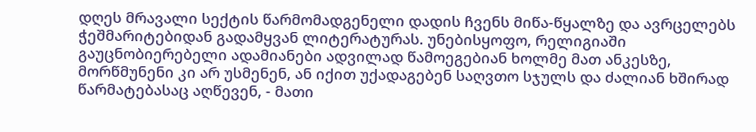დღეს მრავალი სექტის წარმომადგენელი დადის ჩვენს მიწა-წყალზე და ავრცელებს ჭეშმარიტებიდან გადამყვან ლიტერატურას. უნებისყოფო, რელიგიაში გაუცნობიერებელი ადამიანები ადვილად წამოეგებიან ხოლმე მათ ანკესზე, მორწმუნენი კი არ უსმენენ, ან იქით უქადაგებენ საღვთო სჯულს და ძალიან ხშირად წარმატებასაც აღწევენ, - მათი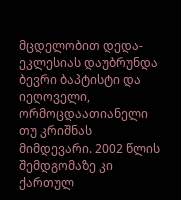მცდელობით დედა-ეკლესიას დაუბრუნდა ბევრი ბაპტისტი და იეღოველი, ორმოცდაათიანელი თუ კრიშნას მიმდევარი. 2002 წლის შემდგომაზე კი ქართულ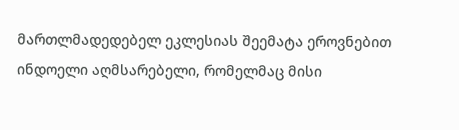მართლმადედებელ ეკლესიას შეემატა ეროვნებით ინდოელი აღმსარებელი, რომელმაც მისი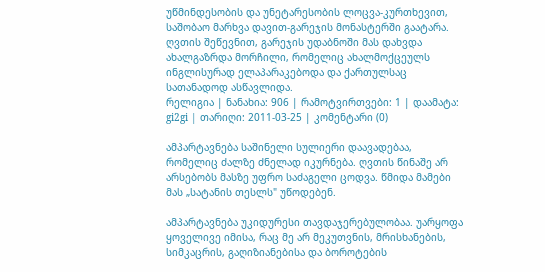უწმინდესობის და უნეტარესობის ლოცვა-კურთხევით, საშობაო მარხვა დავით-გარეჯის მონასტერში გაატარა. ღვთის შეწევნით, გარეჯის უდაბნოში მას დახვდა ახალგაზრდა მორჩილი, რომელიც ახალმოქცეულს ინგლისურად ელაპარაკებოდა და ქართულსაც სათანადოდ ასწავლიდა.
რელიგია | ნანახია: 906 | რამოტვირთვები: 1 | დაამატა: gi2gi | თარიღი: 2011-03-25 | კომენტარი (0)

ამპარტავნება საშინელი სულიერი დაავადებაა, რომელიც ძალზე ძნელად იკურნება. ღვთის წინაშე არ არსებობს მასზე უფრო საძაგელი ცოდვა. წმიდა მამები მას „სატანის თესლს" უწოდებენ.

ამპარტავნება უკიდურესი თავდაჯერებულობაა. უარყოფა ყოველივე იმისა, რაც მე არ მეკუთვნის, მრისხანების, სიმკაცრის, გაღიზიანებისა და ბოროტების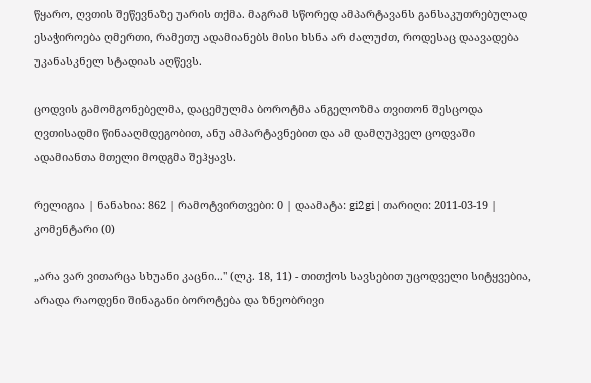წყარო, ღვთის შეწევნაზე უარის თქმა. მაგრამ სწორედ ამპარტავანს განსაკუთრებულად ესაჭიროება ღმერთი, რამეთუ ადამიანებს მისი ხსნა არ ძალუძთ, როდესაც დაავადება უკანასკნელ სტადიას აღწევს.

ცოდვის გამომგონებელმა, დაცემულმა ბოროტმა ანგელოზმა თვითონ შესცოდა ღვთისადმი წინააღმდეგობით, ანუ ამპარტავნებით და ამ დამღუპველ ცოდვაში ადამიანთა მთელი მოდგმა შეჰყავს.

რელიგია | ნანახია: 862 | რამოტვირთვები: 0 | დაამატა: gi2gi | თარიღი: 2011-03-19 | კომენტარი (0)

„არა ვარ ვითარცა სხუანი კაცნი..." (ლკ. 18, 11) - თითქოს სავსებით უცოდველი სიტყვებია, არადა რაოდენი შინაგანი ბოროტება და ზნეობრივი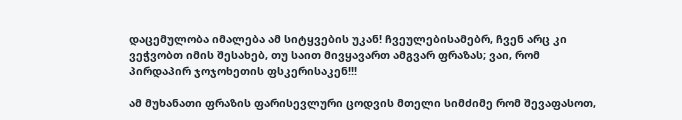დაცემულობა იმალება ამ სიტყვების უკან! ჩვეულებისამებრ, ჩვენ არც კი ვეჭვობთ იმის შესახებ, თუ საით მივყავართ ამგვარ ფრაზას; ვაი, რომ პირდაპირ ჯოჯოხეთის ფსკერისაკენ!!!

ამ მუხანათი ფრაზის ფარისევლური ცოდვის მთელი სიმძიმე რომ შევაფასოთ,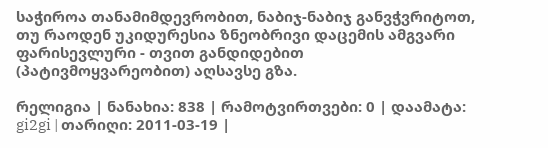საჭიროა თანამიმდევრობით, ნაბიჯ-ნაბიჯ განვჭვრიტოთ, თუ რაოდენ უკიდურესია ზნეობრივი დაცემის ამგვარი ფარისევლური - თვით განდიდებით (პატივმოყვარეობით) აღსავსე გზა.

რელიგია | ნანახია: 838 | რამოტვირთვები: 0 | დაამატა: gi2gi | თარიღი: 2011-03-19 |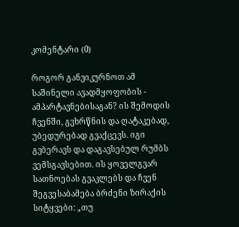კომენტარი (0)

როგორ განვიკურნოთ ამ საშინელი ავადმყოფობის - ამპარტავნებისაგან? ის შემოდის ჩვენში, გვხრწნის და ღატაკებად, უბედურებად გვაქცევს. იგი გვბერავს და დაგავსებულ რუმბს ვემსგავსებით. ის ყოველგვარ სათნოებას გვაკლებს და ჩვენ შეგვესაბამება ბრძენი ზირაქის სიტყვები: „თუ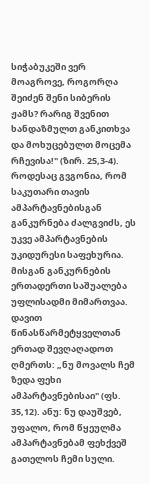სიჭაბუკეში ვერ მოაგროვე, როგორღა შეიძენ შენი სიბერის ჟამს? რარიგ შვენით ხანდაზმულთ განკითხვა და მოხუცებულთ მოცემა რჩევისა!" (ზირ. 25,3-4). როდესაც გვგონია, რომ საკუთარი თავის ამპარტავნებისგან განკურნება ძალგვიძს, ეს უკვე ამპარტავნების უკიდურესი საფეხურია. მისგან განკურნების ერთადერთი საშუალება უფლისადმი მიმართვაა. დავით წინასწარმეტყველთან ერთად შევღაღადოთ ღმერთს: „ნუ მოვალს ჩემ ზედა ფეხი ამპარტავნებისაი" (ფს. 35,12). ანუ: ნუ დაუშვებ, უფალო, რომ წყეულმა ამპარტავნებამ ფეხქვეშ გათელოს ჩემი სული.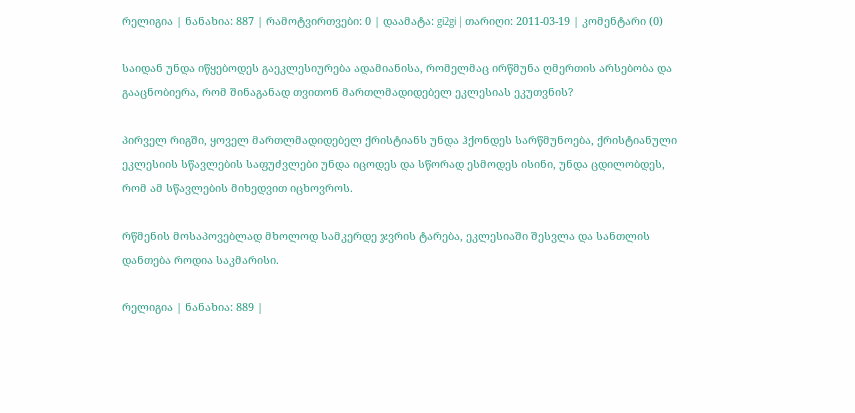რელიგია | ნანახია: 887 | რამოტვირთვები: 0 | დაამატა: gi2gi | თარიღი: 2011-03-19 | კომენტარი (0)

საიდან უნდა იწყებოდეს გაეკლესიურება ადამიანისა, რომელმაც ირწმუნა ღმერთის არსებობა და გააცნობიერა, რომ შინაგანად თვითონ მართლმადიდებელ ეკლესიას ეკუთვნის?

პირველ რიგში, ყოველ მართლმადიდებელ ქრისტიანს უნდა ჰქონდეს სარწმუნოება, ქრისტიანული ეკლესიის სწავლების საფუძვლები უნდა იცოდეს და სწორად ესმოდეს ისინი, უნდა ცდილობდეს, რომ ამ სწავლების მიხედვით იცხოვროს.

რწმენის მოსაპოვებლად მხოლოდ სამკერდე ჯვრის ტარება, ეკლესიაში შესვლა და სანთლის დანთება როდია საკმარისი.

რელიგია | ნანახია: 889 |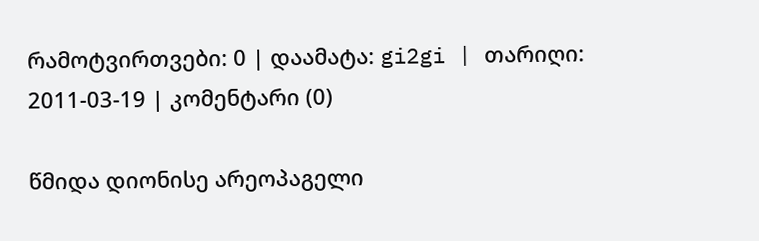რამოტვირთვები: 0 | დაამატა: gi2gi | თარიღი: 2011-03-19 | კომენტარი (0)

წმიდა დიონისე არეოპაგელი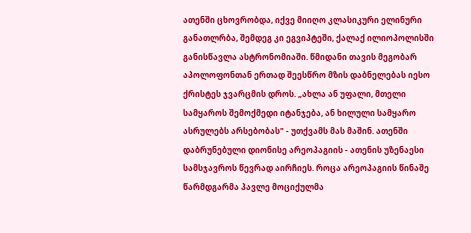ათენში ცხოვრობდა, იქვე მიიღო კლასიკური ელინური განათლრბა, შემდეგ კი ეგვიპტეში, ქალაქ ილიოპოლისში განისწავლა ასტრონომიაში. წმიდანი თავის მეგობარ აპოლოფონთან ერთად შეესწრო მზის დაბნელებას იესო ქრისტეს ჯვარცმის დროს. „ახლა ან უფალი, მთელი სამყაროს შემოქმედი იტანჯება, ან ხილული სამყარო ასრულებს არსებობას" - უთქვამს მას მაშინ. ათენში დაბრუნებული დიონისე არეოპაგიის - ათენის უზენაესი სამსჯავროს წევრად აირჩიეს. როცა არეოპაგიის წინაშე წარმდგარმა პავლე მოციქულმა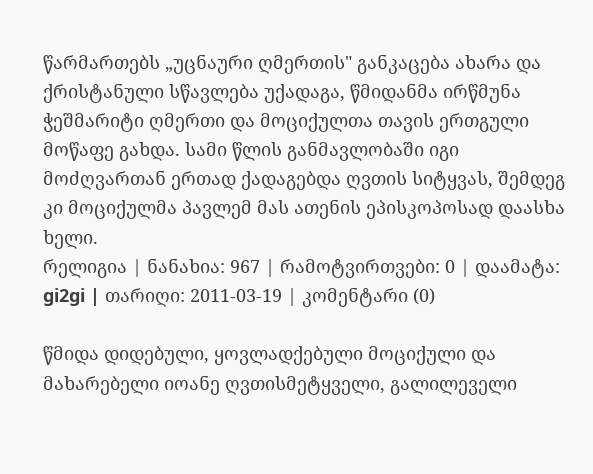წარმართებს „უცნაური ღმერთის" განკაცება ახარა და ქრისტანული სწავლება უქადაგა, წმიდანმა ირწმუნა ჭეშმარიტი ღმერთი და მოციქულთა თავის ერთგული მოწაფე გახდა. სამი წლის განმავლობაში იგი მოძღვართან ერთად ქადაგებდა ღვთის სიტყვას, შემდეგ კი მოციქულმა პავლემ მას ათენის ეპისკოპოსად დაასხა ხელი.
რელიგია | ნანახია: 967 | რამოტვირთვები: 0 | დაამატა: gi2gi | თარიღი: 2011-03-19 | კომენტარი (0)

წმიდა დიდებული, ყოვლადქებული მოციქული და მახარებელი იოანე ღვთისმეტყველი, გალილეველი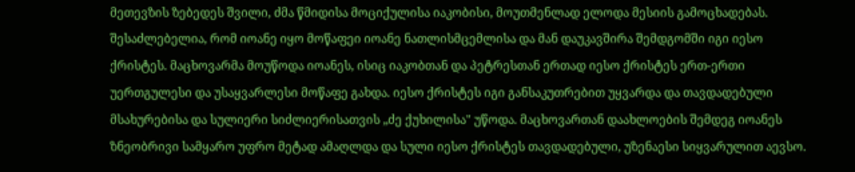მეთევზის ზებედეს შვილი, ძმა წმიდისა მოციქულისა იაკობისი, მოუთმენლად ელოდა მესიის გამოცხადებას. შესაძლებელია, რომ იოანე იყო მოწაფეი იოანე ნათლისმცემლისა და მან დაუკავშირა შემდგომში იგი იესო ქრისტეს. მაცხოვარმა მოუწოდა იოანეს, ისიც იაკობთან და პეტრესთან ერთად იესო ქრისტეს ერთ-ერთი უერთგულესი და უსაყვარლესი მოწაფე გახდა. იესო ქრისტეს იგი განსაკუთრებით უყვარდა და თავდადებული მსახურებისა და სულიერი სიძლიერისათვის „ძე ქუხილისა" უწოდა. მაცხოვართან დაახლოების შემდეგ იოანეს ზნეობრივი სამყარო უფრო მეტად ამაღლდა და სული იესო ქრისტეს თავდადებული, უზენაესი სიყვარულით აევსო.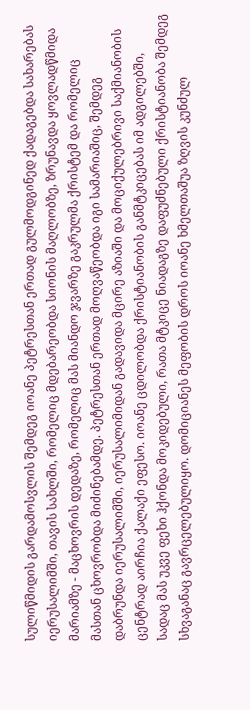სულიწმიდის გარდამოსვლის შემდეგ იოანე პეტრესთან ერთად გულმოდგინედ ქადაგებდა სახარებას იერუსალიმში, თავის სახლში, რომელიც მდებარეობდა სიონის მაღლობზე, ზრუნავდა ყოვლადწმიდა მარიამზე - მაცხოვრის დედაზე, რომელიც მას მიანდო ჯვარზე გაკრულმა ქრისტემ და რომელიც მასთან ცხოვრობდა მიძინებამდე. პეტრესთან ერთად მოღვაწეობდა იგი სამარიაშიც, შემდეგ დაბრუნდა იერუსალიმში, იერუსალიმიდან გადავიდა მცირე აზიაში და მოციქულებრივი საქმიანობის ცენტრად აირჩია ქალაქი ეფესო. იოანე ცდილობდა ქრისტიანობის განმტკიცებას იმ ადგილებში, სადაც მას უკვე ფეხი ჰქონდა მოკიდებული, რათა მტკიცე ნიადაგზე დაფუძნებული ქრისტიანობა შემდეგ სხვაგანაც გავრცელებულიყო. დომიციანეს მეფობის დროს იოანე ხმელთაშუა ზღვის კუნძულ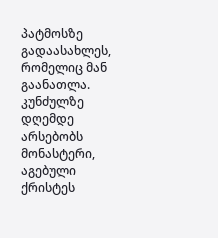პატმოსზე გადაასახლეს, რომელიც მან გაანათლა. კუნძულზე დღემდე არსებობს მონასტერი, აგებული ქრისტეს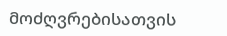მოძღვრებისათვის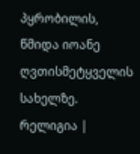პყრობილის, წმიდა იოანე ღვთისმეტყველის სახელზე.
რელიგია |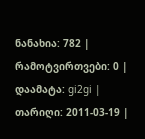ნანახია: 782 | რამოტვირთვები: 0 | დაამატა: gi2gi | თარიღი: 2011-03-19 |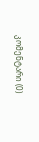კომენტარი (0)